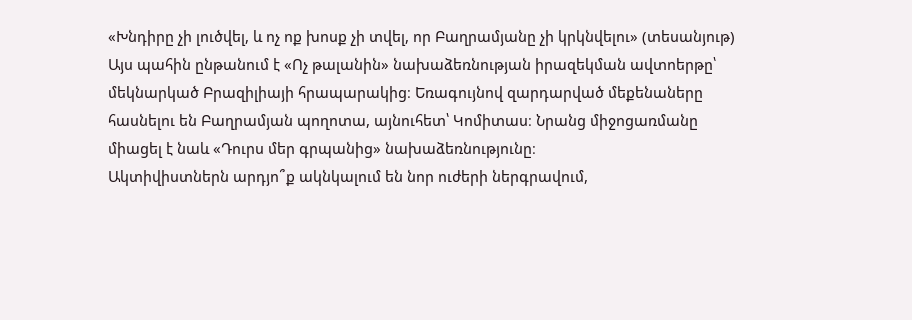«Խնդիրը չի լուծվել, և ոչ ոք խոսք չի տվել, որ Բաղրամյանը չի կրկնվելու» (տեսանյութ)
Այս պահին ընթանում է «Ոչ թալանին» նախաձեռնության իրազեկման ավտոերթը՝ մեկնարկած Բրազիլիայի հրապարակից։ Եռագույնով զարդարված մեքենաները հասնելու են Բաղրամյան պողոտա, այնուհետ՝ Կոմիտաս։ Նրանց միջոցառմանը միացել է նաև «Դուրս մեր գրպանից» նախաձեռնությունը։
Ակտիվիստներն արդյո՞ք ակնկալում են նոր ուժերի ներգրավում,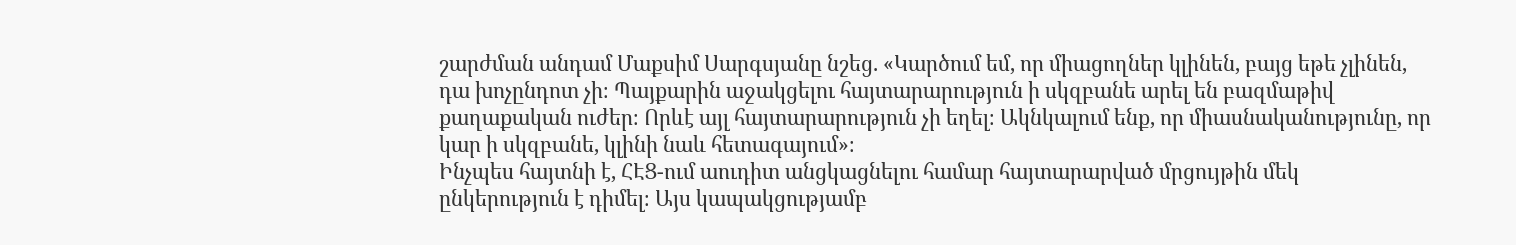շարժման անդամ Մաքսիմ Սարգսյանը նշեց. «Կարծում եմ, որ միացողներ կլինեն, բայց եթե չլինեն, դա խոչընդոտ չի։ Պայքարին աջակցելու հայտարարություն ի սկզբանե արել են բազմաթիվ քաղաքական ուժեր։ Որևէ այլ հայտարարություն չի եղել։ Ակնկալում ենք, որ միասնականությունը, որ կար ի սկզբանե, կլինի նաև հետագայում»։
Ինչպես հայտնի է, ՀԷՑ-ում աուդիտ անցկացնելու համար հայտարարված մրցույթին մեկ ընկերություն է դիմել։ Այս կապակցությամբ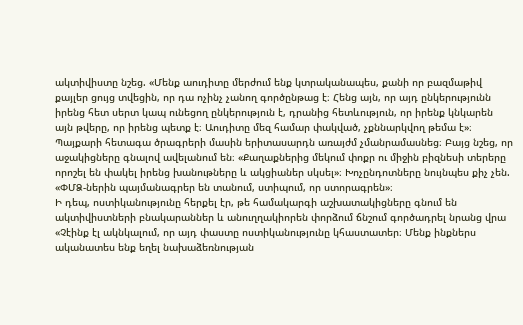ակտիվիստը նշեց. «Մենք աուդիտը մերժում ենք կտրականապես, քանի որ բազմաթիվ քայլեր ցույց տվեցին, որ դա ոչինչ չանող գործընթաց է։ Հենց այն, որ այդ ընկերությունն իրենց հետ սերտ կապ ունեցող ընկերություն է, դրանից հետևություն, որ իրենք կնկարեն այն թվերը, որ իրենց պետք է։ Աուդիտը մեզ համար փակված, չքննարկվող թեմա է»։
Պայքարի հետագա ծրագրերի մասին երիտասարդն առայժմ չմանրամասնեց։ Բայց նշեց, որ աջակիցները գնալով ավելանում են։ «Քաղաքներից մեկում փոքր ու միջին բիզնեսի տերերը որոշել են փակել իրենց խանութները և ակցիաներ սկսել»։ Խոչընդոտները նույնպես քիչ չեն. «ՓՄՁ-ներին պայմանագրեր են տանում, ստիպում, որ ստորագրեն»։
Ի դեպ, ոստիկանությունը հերքել էր, թե համակարգի աշխատակիցները գնում են ակտիվիստների բնակարաններ և անուղղակիորեն փորձում ճնշում գործադրել նրանց վրա «Չէինք էլ ակնկալում, որ այդ փաստը ոստիկանությունը կհաստատեր։ Մենք ինքներս ականատես ենք եղել նախաձեռնության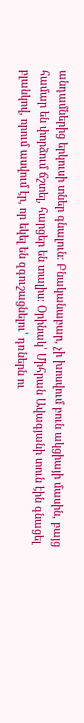անդամներից երկուսի տներ գնալուն։ Բնականաբար, չի խոսվում բուն ակցիայի մասին, բայց համար են փորձում ճշտել, հարցեր են տալիս։ Օրինակ՝ Միհրան Ավագյանի տուն էին գնացել բլանկով, որում ասվում էր, որ եկել են զգուշացնելու՝ դռներն ու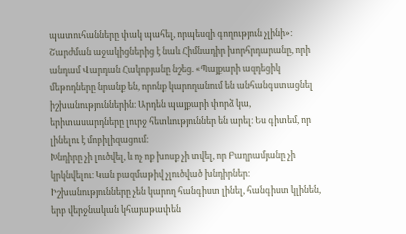պատուհանները փակ պահել, որպեսզի գողություն չլինի»։
Շարժման աջակիցներից է նաև Հիմնադիր խորհրդարանը, որի անդամ Վարդան Հակոբյանը նշեց. «Պայքարի ազդեցիկ մեթոդները նրանք են, որոնք կարողանում են անհանգստացնել իշխանություններին։ Արդեն պայքարի փորձ կա, երիտասարդները լուրջ հետևություններ են արել։ Ես գիտեմ, որ լինելու է մոբիլիզացում։
Խնդիրը չի լուծվել, և ոչ ոք խոսք չի տվել, որ Բաղրամյանը չի կրկնվելու։ Կան բազմաթիվ չլուծված խնդիրներ։ Իշխանությունները չեն կարող հանգիստ լինել, հանգիստ կլինեն, երբ վերջնական կհայաթափեն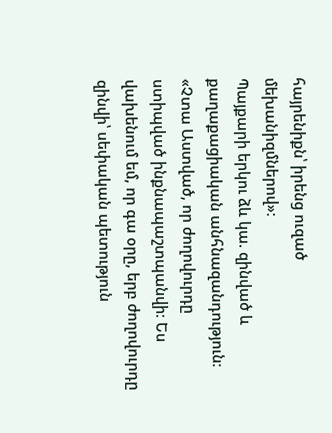հայրենիքն՝ իրենց ուզած մեխանիզմներով»։
Պայքարի երկու ձև կա. զինված և քաղաքացիական անհնազանդություն։ «Չտա Աստված, որ ժողովուրդը ստիպված ինքնապաշտպանվի։ Ես վախենում եմ, որ գա օրը, երբ ժողովուրդը զինվի՝ սեփական պետություն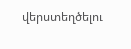վերստեղծելու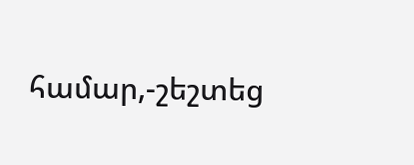համար,-շեշտեց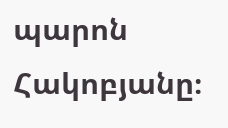պարոն Հակոբյանը։